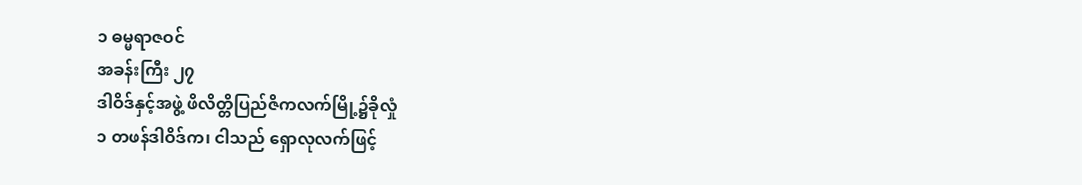၁ ဓမ္မရာဇဝင်
အခန်းကြီး ၂၇
ဒါဝိဒ်နှင့်အဖွဲ့ ဖိလိတ္တိပြည်ဇိကလက်မြို့၌ခိုလှုံ
၁ တဖန်ဒါဝိဒ်က၊ ငါသည် ရှောလုလက်ဖြင့်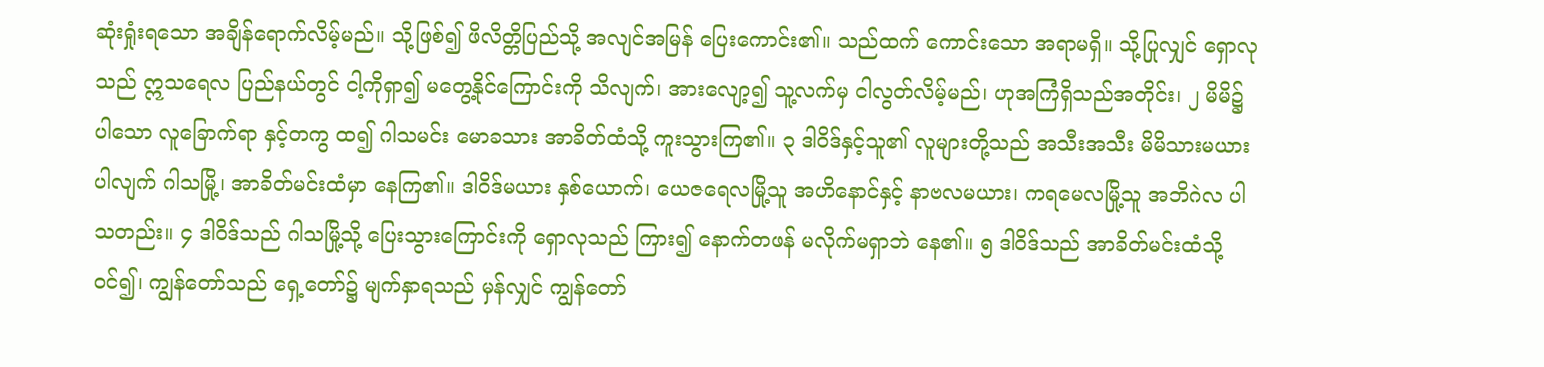ဆုံးရှုံးရသော အချိန်ရောက်လိမ့်မည်။ သို့ဖြစ်၍ ဖိလိတ္တိပြည်သို့ အလျင်အမြန် ပြေးကောင်း၏။ သည်ထက် ကောင်းသော အရာမရှိ။ သို့ပြုလျှင် ရှောလုသည် ဣသရေလ ပြည်နယ်တွင် ငါ့ကိုရှာ၍ မတွေ့နိုင်ကြောင်းကို သိလျက်၊ အားလျော့၍ သူ့လက်မှ ငါလွတ်လိမ့်မည်၊ ဟုအကြံရှိသည်အတိုင်း၊ ၂ မိမိ၌ ပါသော လူခြောက်ရာ နှင့်တကွ ထ၍ ဂါသမင်း မောခသား အာခိတ်ထံသို့ ကူးသွားကြ၏။ ၃ ဒါဝိဒ်နှင့်သူ၏ လူများတို့သည် အသီးအသီး မိမိသားမယား ပါလျက် ဂါသမြို့၊ အာခိတ်မင်းထံမှာ နေကြ၏။ ဒါဝိဒ်မယား နှစ်ယောက်၊ ယေဇရေလမြို့သူ အဟိနောင်နှင့် နာဗလမယား၊ ကရမေလမြို့သူ အဘိဂဲလ ပါသတည်း။ ၄ ဒါဝိဒ်သည် ဂါသမြို့သို့ ပြေးသွားကြောင်းကို ရှောလုသည် ကြား၍ နောက်တဖန် မလိုက်မရှာဘဲ နေ၏။ ၅ ဒါဝိဒ်သည် အာခိတ်မင်းထံသို့ ဝင်၍၊ ကျွန်တော်သည် ရှေ့တော်၌ မျက်နှာရသည် မှန်လျှင် ကျွန်တော်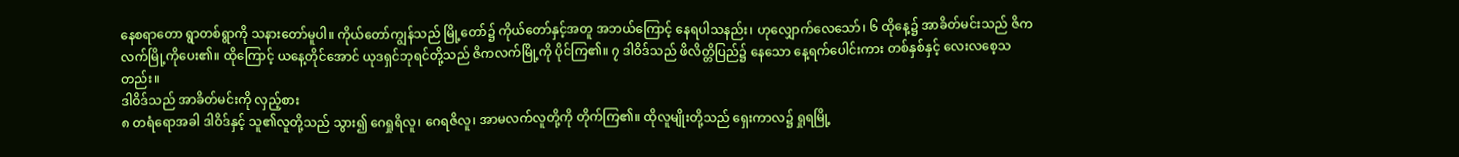နေစရာတော ရွာတစ်ရွာကို သနားတော်မူပါ။ ကိုယ်တော်ကျွန်သည် မြို့တော်၌ ကိုယ်တော်နှင့်အတူ အဘယ်ကြောင့် နေရပါသနည်း၊ ဟုလျှောက်လေသော်၊ ၆ ထိုနေ့၌ အာခိတ်မင်းသည် ဇိကလက်မြို့ကိုပေး၏။ ထိုကြောင့် ယနေ့တိုင်အောင် ယုဒရှင်ဘုရင်တို့သည် ဇိကလက်မြို့ကို ပိုင်ကြ၏။ ၇ ဒါဝိဒ်သည် ဖိလိတ္တိပြည်၌ နေသော နေ့ရက်ပေါင်းကား တစ်နှစ်နှင့် လေးလစေ့သတည်း။
ဒါဝိဒ်သည် အာခိတ်မင်းကို လှည့်စား
၈ တရံရောအခါ ဒါဝိဒ်နှင့် သူ၏လူတို့သည် သွား၍ ဂေရှုရိလူ၊ ဂေရဇိလူ၊ အာမလက်လူတို့ကို တိုက်ကြ၏။ ထိုလူမျိုးတို့သည် ရှေးကာလ၌ ရှုရမြို့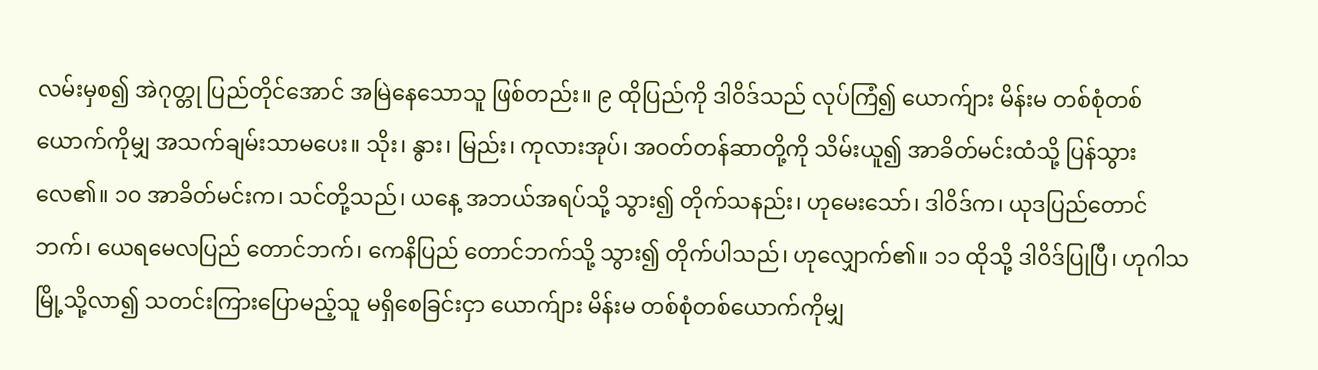လမ်းမှစ၍ အဲဂုတ္တု ပြည်တိုင်အောင် အမြဲနေသောသူ ဖြစ်တည်း။ ၉ ထိုပြည်ကို ဒါဝိဒ်သည် လုပ်ကြံ၍ ယောက်ျား မိန်းမ တစ်စုံတစ်ယောက်ကိုမျှ အသက်ချမ်းသာမပေး။ သိုး၊ နွား၊ မြည်း၊ ကုလားအုပ်၊ အဝတ်တန်ဆာတို့ကို သိမ်းယူ၍ အာခိတ်မင်းထံသို့ ပြန်သွားလေ၏။ ၁၀ အာခိတ်မင်းက၊ သင်တို့သည်၊ ယနေ့ အဘယ်အရပ်သို့ သွား၍ တိုက်သနည်း၊ ဟုမေးသော်၊ ဒါဝိဒ်က၊ ယုဒပြည်တောင်ဘက်၊ ယေရမေလပြည် တောင်ဘက်၊ ကေနိပြည် တောင်ဘက်သို့ သွား၍ တိုက်ပါသည်၊ ဟုလျှောက်၏။ ၁၁ ထိုသို့ ဒါဝိဒ်ပြုပြီ၊ ဟုဂါသမြို့သို့လာ၍ သတင်းကြားပြောမည့်သူ မရှိစေခြင်းငှာ ယောက်ျား မိန်းမ တစ်စုံတစ်ယောက်ကိုမျှ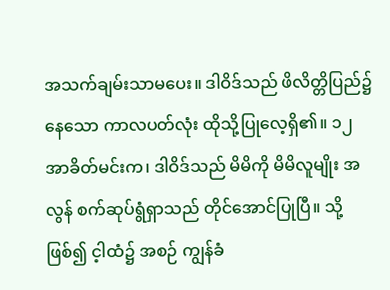အသက်ချမ်းသာမပေး။ ဒါဝိဒ်သည် ဖိလိတ္တိပြည်၌ နေသော ကာလပတ်လုံး ထိုသို့ပြုလေ့ရှိ၏။ ၁၂ အာခိတ်မင်းက၊ ဒါဝိဒ်သည် မိမိကို မိမိလူမျိုး အလွန် စက်ဆုပ်ရွံရှာသည် တိုင်အောင်ပြုပြီ။ သို့ဖြစ်၍ င့ါထံ၌ အစဉ် ကျွန်ခံ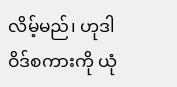လိမ့်မည်၊ ဟုဒါဝိဒ်စကားကို ယုံ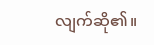လျက်ဆို၏။